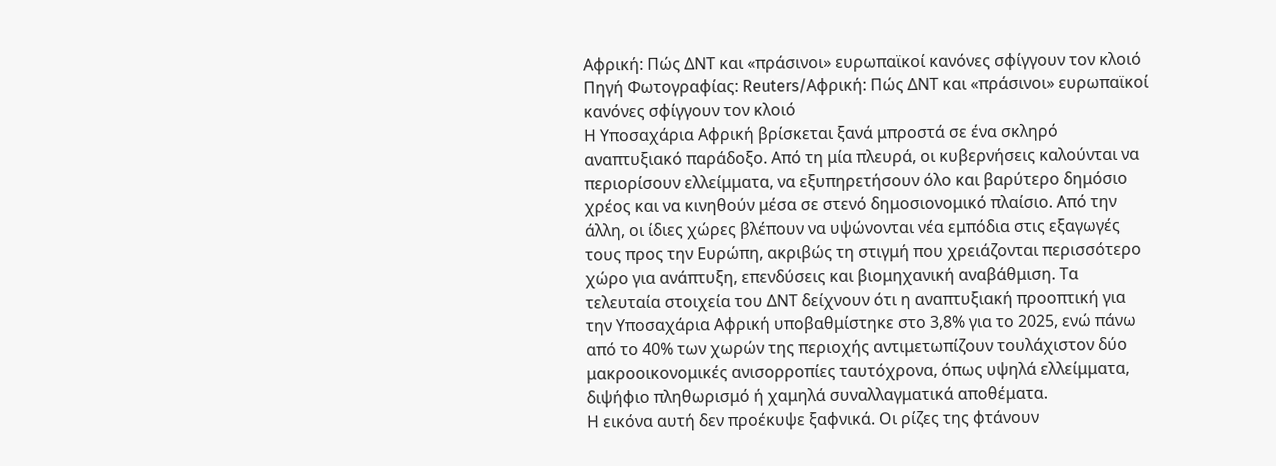Αφρική: Πώς ΔΝΤ και «πράσινοι» ευρωπαϊκοί κανόνες σφίγγουν τον κλοιό
Πηγή Φωτογραφίας: Reuters/Αφρική: Πώς ΔΝΤ και «πράσινοι» ευρωπαϊκοί κανόνες σφίγγουν τον κλοιό
Η Υποσαχάρια Αφρική βρίσκεται ξανά μπροστά σε ένα σκληρό αναπτυξιακό παράδοξο. Από τη μία πλευρά, οι κυβερνήσεις καλούνται να περιορίσουν ελλείμματα, να εξυπηρετήσουν όλο και βαρύτερο δημόσιο χρέος και να κινηθούν μέσα σε στενό δημοσιονομικό πλαίσιο. Από την άλλη, οι ίδιες χώρες βλέπουν να υψώνονται νέα εμπόδια στις εξαγωγές τους προς την Ευρώπη, ακριβώς τη στιγμή που χρειάζονται περισσότερο χώρο για ανάπτυξη, επενδύσεις και βιομηχανική αναβάθμιση. Τα τελευταία στοιχεία του ΔΝΤ δείχνουν ότι η αναπτυξιακή προοπτική για την Υποσαχάρια Αφρική υποβαθμίστηκε στο 3,8% για το 2025, ενώ πάνω από το 40% των χωρών της περιοχής αντιμετωπίζουν τουλάχιστον δύο μακροοικονομικές ανισορροπίες ταυτόχρονα, όπως υψηλά ελλείμματα, διψήφιο πληθωρισμό ή χαμηλά συναλλαγματικά αποθέματα.
Η εικόνα αυτή δεν προέκυψε ξαφνικά. Οι ρίζες της φτάνουν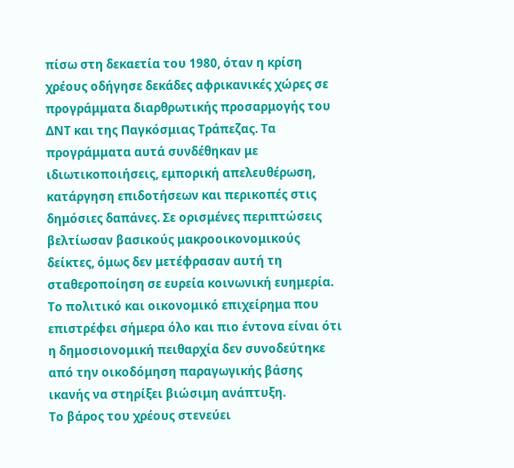πίσω στη δεκαετία του 1980, όταν η κρίση χρέους οδήγησε δεκάδες αφρικανικές χώρες σε προγράμματα διαρθρωτικής προσαρμογής του ΔΝΤ και της Παγκόσμιας Τράπεζας. Τα προγράμματα αυτά συνδέθηκαν με ιδιωτικοποιήσεις, εμπορική απελευθέρωση, κατάργηση επιδοτήσεων και περικοπές στις δημόσιες δαπάνες. Σε ορισμένες περιπτώσεις βελτίωσαν βασικούς μακροοικονομικούς δείκτες, όμως δεν μετέφρασαν αυτή τη σταθεροποίηση σε ευρεία κοινωνική ευημερία. Το πολιτικό και οικονομικό επιχείρημα που επιστρέφει σήμερα όλο και πιο έντονα είναι ότι η δημοσιονομική πειθαρχία δεν συνοδεύτηκε από την οικοδόμηση παραγωγικής βάσης ικανής να στηρίξει βιώσιμη ανάπτυξη.
Το βάρος του χρέους στενεύει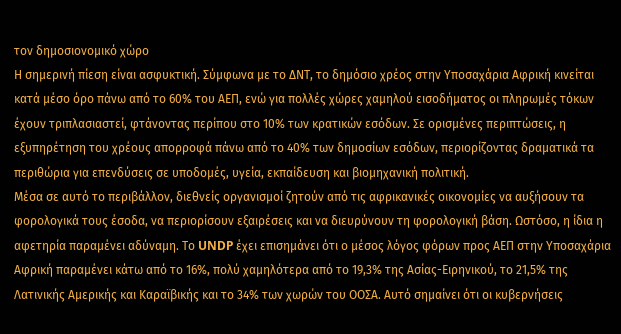τον δημοσιονομικό χώρο
Η σημερινή πίεση είναι ασφυκτική. Σύμφωνα με το ΔΝΤ, το δημόσιο χρέος στην Υποσαχάρια Αφρική κινείται κατά μέσο όρο πάνω από το 60% του ΑΕΠ, ενώ για πολλές χώρες χαμηλού εισοδήματος οι πληρωμές τόκων έχουν τριπλασιαστεί, φτάνοντας περίπου στο 10% των κρατικών εσόδων. Σε ορισμένες περιπτώσεις, η εξυπηρέτηση του χρέους απορροφά πάνω από το 40% των δημοσίων εσόδων, περιορίζοντας δραματικά τα περιθώρια για επενδύσεις σε υποδομές, υγεία, εκπαίδευση και βιομηχανική πολιτική.
Μέσα σε αυτό το περιβάλλον, διεθνείς οργανισμοί ζητούν από τις αφρικανικές οικονομίες να αυξήσουν τα φορολογικά τους έσοδα, να περιορίσουν εξαιρέσεις και να διευρύνουν τη φορολογική βάση. Ωστόσο, η ίδια η αφετηρία παραμένει αδύναμη. Το UNDP έχει επισημάνει ότι ο μέσος λόγος φόρων προς ΑΕΠ στην Υποσαχάρια Αφρική παραμένει κάτω από το 16%, πολύ χαμηλότερα από το 19,3% της Ασίας-Ειρηνικού, το 21,5% της Λατινικής Αμερικής και Καραϊβικής και το 34% των χωρών του ΟΟΣΑ. Αυτό σημαίνει ότι οι κυβερνήσεις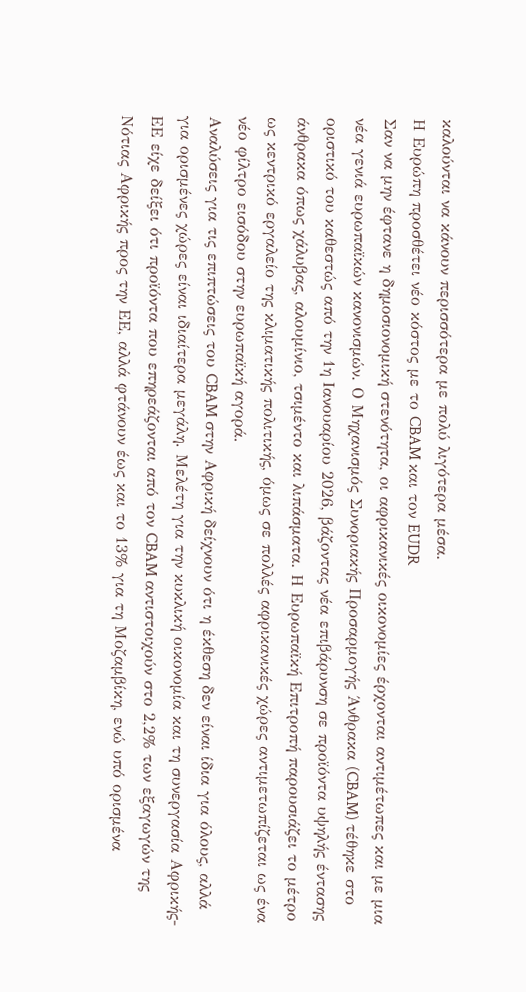καλούνται να κάνουν περισσότερα με πολύ λιγότερα μέσα.
Η Ευρώπη προσθέτει νέο κόστος με το CBAM και τον EUDR
Σαν να μην έφτανε η δημοσιονομική στενότητα, οι αφρικανικές οικονομίες έρχονται αντιμέτωπες και με μια νέα γενιά ευρωπαϊκών κανονισμών. Ο Μηχανισμός Συνοριακής Προσαρμογής Άνθρακα (CBAM) τέθηκε στο οριστικό του καθεστώς από την 1η Ιανουαρίου 2026, βάζοντας νέα επιβάρυνση σε προϊόντα υψηλής έντασης άνθρακα όπως χάλυβας, αλουμίνιο, τσιμέντο και λιπάσματα. Η Ευρωπαϊκή Επιτροπή παρουσιάζει το μέτρο ως κεντρικό εργαλείο της κλιματικής πολιτικής, όμως σε πολλές αφρικανικές χώρες αντιμετωπίζεται ως ένα νέο φίλτρο εισόδου στην ευρωπαϊκή αγορά.
Αναλύσεις για τις επιπτώσεις του CBAM στην Αφρική δείχνουν ότι η έκθεση δεν είναι ίδια για όλους, αλλά για ορισμένες χώρες είναι ιδιαίτερα μεγάλη. Μελέτη για την κυκλική οικονομία και τη συνεργασία Αφρικής-ΕΕ είχε δείξει ότι προϊόντα που επηρεάζονται από τον CBAM αντιστοιχούν στο 2,2% των εξαγωγών της Νότιας Αφρικής προς την ΕΕ, αλλά φτάνουν έως και το 13% για τη Μοζαμβίκη, ενώ υπό ορισμένα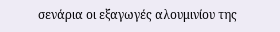σενάρια οι εξαγωγές αλουμινίου της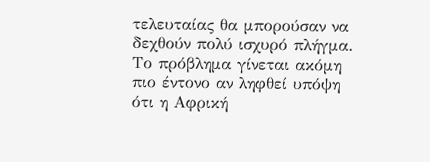τελευταίας θα μπορούσαν να δεχθούν πολύ ισχυρό πλήγμα. Το πρόβλημα γίνεται ακόμη πιο έντονο αν ληφθεί υπόψη ότι η Αφρική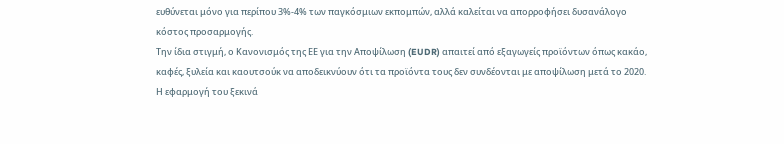ευθύνεται μόνο για περίπου 3%-4% των παγκόσμιων εκπομπών, αλλά καλείται να απορροφήσει δυσανάλογο κόστος προσαρμογής.
Την ίδια στιγμή, ο Κανονισμός της ΕΕ για την Αποψίλωση (EUDR) απαιτεί από εξαγωγείς προϊόντων όπως κακάο, καφές, ξυλεία και καουτσούκ να αποδεικνύουν ότι τα προϊόντα τους δεν συνδέονται με αποψίλωση μετά το 2020. Η εφαρμογή του ξεκινά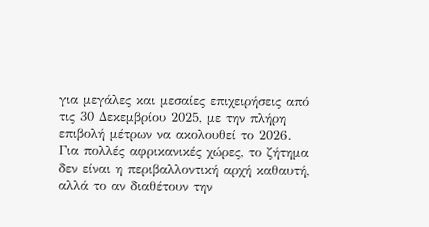για μεγάλες και μεσαίες επιχειρήσεις από τις 30 Δεκεμβρίου 2025, με την πλήρη επιβολή μέτρων να ακολουθεί το 2026. Για πολλές αφρικανικές χώρες, το ζήτημα δεν είναι η περιβαλλοντική αρχή καθαυτή, αλλά το αν διαθέτουν την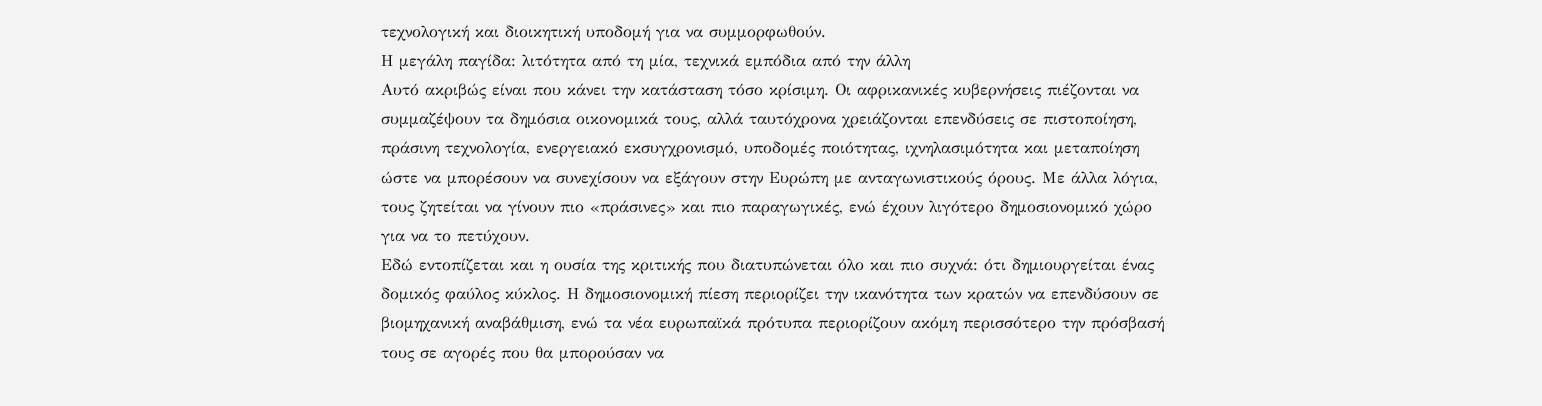τεχνολογική και διοικητική υποδομή για να συμμορφωθούν.
Η μεγάλη παγίδα: λιτότητα από τη μία, τεχνικά εμπόδια από την άλλη
Αυτό ακριβώς είναι που κάνει την κατάσταση τόσο κρίσιμη. Οι αφρικανικές κυβερνήσεις πιέζονται να συμμαζέψουν τα δημόσια οικονομικά τους, αλλά ταυτόχρονα χρειάζονται επενδύσεις σε πιστοποίηση, πράσινη τεχνολογία, ενεργειακό εκσυγχρονισμό, υποδομές ποιότητας, ιχνηλασιμότητα και μεταποίηση ώστε να μπορέσουν να συνεχίσουν να εξάγουν στην Ευρώπη με ανταγωνιστικούς όρους. Με άλλα λόγια, τους ζητείται να γίνουν πιο «πράσινες» και πιο παραγωγικές, ενώ έχουν λιγότερο δημοσιονομικό χώρο για να το πετύχουν.
Εδώ εντοπίζεται και η ουσία της κριτικής που διατυπώνεται όλο και πιο συχνά: ότι δημιουργείται ένας δομικός φαύλος κύκλος. Η δημοσιονομική πίεση περιορίζει την ικανότητα των κρατών να επενδύσουν σε βιομηχανική αναβάθμιση, ενώ τα νέα ευρωπαϊκά πρότυπα περιορίζουν ακόμη περισσότερο την πρόσβασή τους σε αγορές που θα μπορούσαν να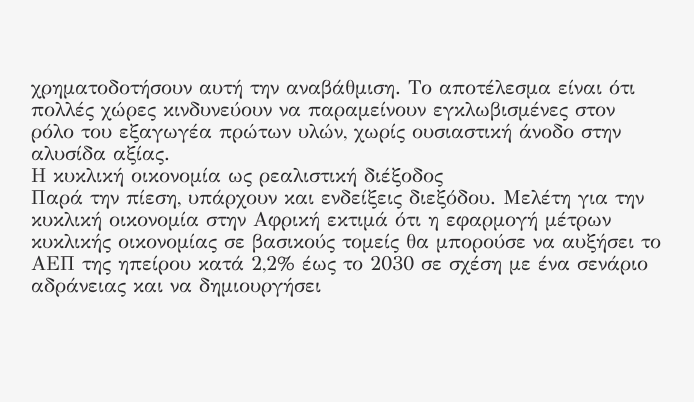χρηματοδοτήσουν αυτή την αναβάθμιση. Το αποτέλεσμα είναι ότι πολλές χώρες κινδυνεύουν να παραμείνουν εγκλωβισμένες στον ρόλο του εξαγωγέα πρώτων υλών, χωρίς ουσιαστική άνοδο στην αλυσίδα αξίας.
Η κυκλική οικονομία ως ρεαλιστική διέξοδος
Παρά την πίεση, υπάρχουν και ενδείξεις διεξόδου. Μελέτη για την κυκλική οικονομία στην Αφρική εκτιμά ότι η εφαρμογή μέτρων κυκλικής οικονομίας σε βασικούς τομείς θα μπορούσε να αυξήσει το ΑΕΠ της ηπείρου κατά 2,2% έως το 2030 σε σχέση με ένα σενάριο αδράνειας και να δημιουργήσει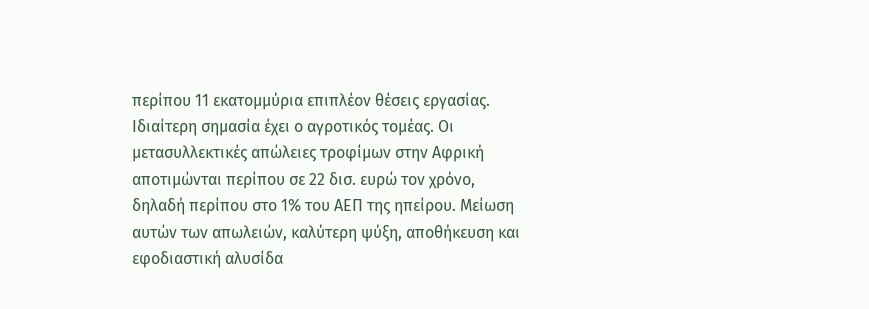περίπου 11 εκατομμύρια επιπλέον θέσεις εργασίας.
Ιδιαίτερη σημασία έχει ο αγροτικός τομέας. Οι μετασυλλεκτικές απώλειες τροφίμων στην Αφρική αποτιμώνται περίπου σε 22 δισ. ευρώ τον χρόνο, δηλαδή περίπου στο 1% του ΑΕΠ της ηπείρου. Μείωση αυτών των απωλειών, καλύτερη ψύξη, αποθήκευση και εφοδιαστική αλυσίδα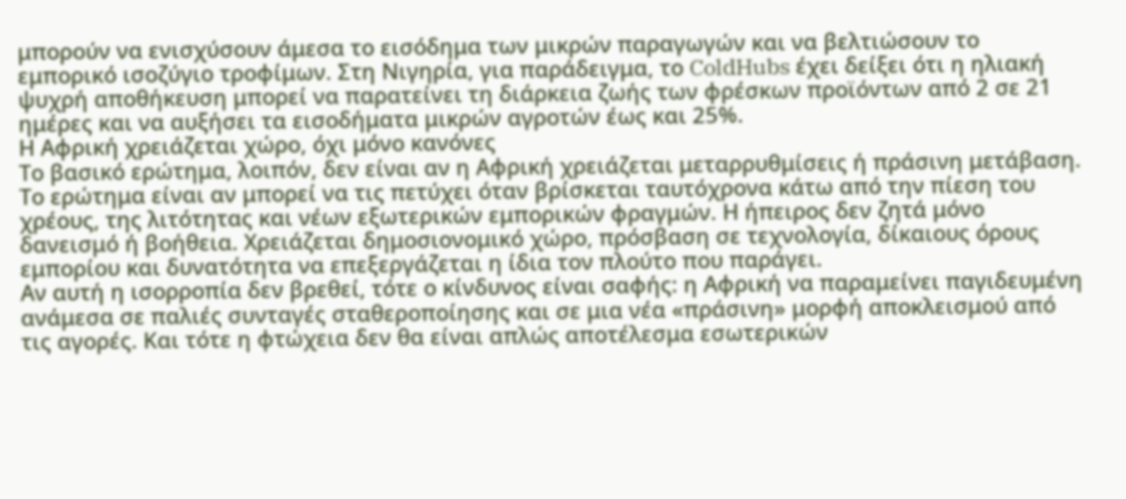μπορούν να ενισχύσουν άμεσα το εισόδημα των μικρών παραγωγών και να βελτιώσουν το εμπορικό ισοζύγιο τροφίμων. Στη Νιγηρία, για παράδειγμα, το ColdHubs έχει δείξει ότι η ηλιακή ψυχρή αποθήκευση μπορεί να παρατείνει τη διάρκεια ζωής των φρέσκων προϊόντων από 2 σε 21 ημέρες και να αυξήσει τα εισοδήματα μικρών αγροτών έως και 25%.
Η Αφρική χρειάζεται χώρο, όχι μόνο κανόνες
Το βασικό ερώτημα, λοιπόν, δεν είναι αν η Αφρική χρειάζεται μεταρρυθμίσεις ή πράσινη μετάβαση. Το ερώτημα είναι αν μπορεί να τις πετύχει όταν βρίσκεται ταυτόχρονα κάτω από την πίεση του χρέους, της λιτότητας και νέων εξωτερικών εμπορικών φραγμών. Η ήπειρος δεν ζητά μόνο δανεισμό ή βοήθεια. Χρειάζεται δημοσιονομικό χώρο, πρόσβαση σε τεχνολογία, δίκαιους όρους εμπορίου και δυνατότητα να επεξεργάζεται η ίδια τον πλούτο που παράγει.
Αν αυτή η ισορροπία δεν βρεθεί, τότε ο κίνδυνος είναι σαφής: η Αφρική να παραμείνει παγιδευμένη ανάμεσα σε παλιές συνταγές σταθεροποίησης και σε μια νέα «πράσινη» μορφή αποκλεισμού από τις αγορές. Και τότε η φτώχεια δεν θα είναι απλώς αποτέλεσμα εσωτερικών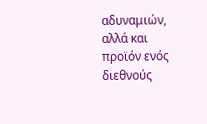αδυναμιών, αλλά και προϊόν ενός διεθνούς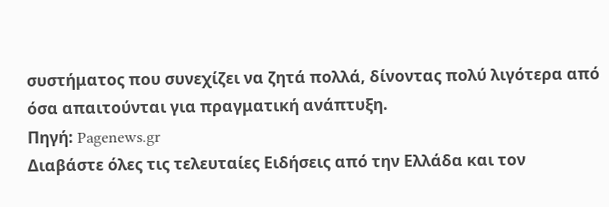συστήματος που συνεχίζει να ζητά πολλά, δίνοντας πολύ λιγότερα από όσα απαιτούνται για πραγματική ανάπτυξη.
Πηγή: Pagenews.gr
Διαβάστε όλες τις τελευταίες Ειδήσεις από την Ελλάδα και τον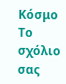Κόσμο
Το σχόλιο σας